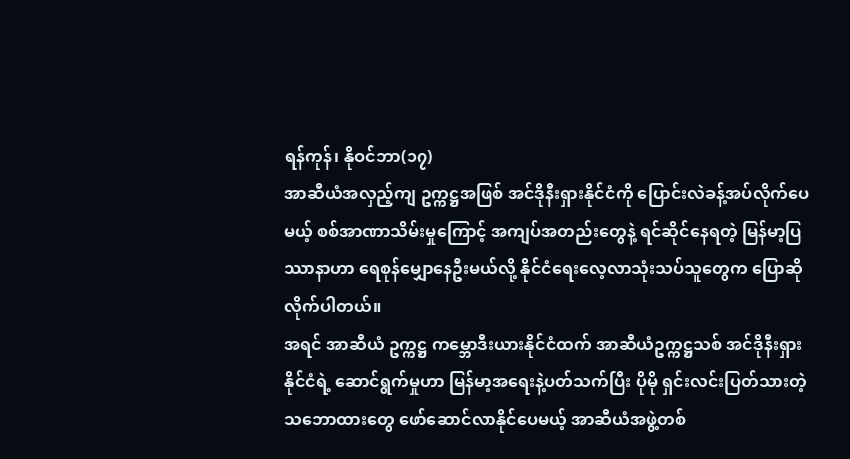ရန်ကုန်၊ နိုဝင်ဘာ(၁၇)
အာဆီယံအလှည့်ကျ ဥက္ကဋ္ဌအဖြစ် အင်ဒိုနီးရှားနိုင်ငံကို ပြောင်းလဲခန့်အပ်လိုက်ပေမယ့် စစ်အာဏာသိမ်းမှုကြောင့် အကျပ်အတည်းတွေနဲ့ ရင်ဆိုင်နေရတဲ့ မြန်မာ့ပြဿာနာဟာ ရေစုန်မျှောနေဦးမယ်လို့ နိုင်ငံရေးလေ့လာသုံးသပ်သူတွေက ပြောဆိုလိုက်ပါတယ်။
အရင် အာဆီယံ ဥက္ကဋ္ဌ ကမ္ဘောဒီးယားနိုင်ငံထက် အာဆီယံဥက္ကဋ္ဌသစ် အင်ဒိုနီးရှားနိုင်ငံရဲ့ ဆောင်ရွက်မှုဟာ မြန်မာ့အရေးနဲ့ပတ်သက်ပြီး ပိုမို ရှင်းလင်းပြတ်သားတဲ့ သဘောထားတွေ ဖော်ဆောင်လာနိုင်ပေမယ့် အာဆီယံအဖွဲ့တစ်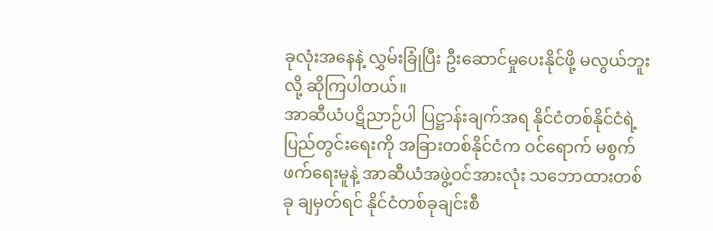ခုလုံးအနေနဲ့ လွှမ်းခြုံပြီး ဦးဆောင်မှုပေးနိုင်ဖို့ မလွယ်ဘူးလို့ ဆိုကြပါတယ်။
အာဆီယံပဋိညာဉ်ပါ ပြဋ္ဌာန်းချက်အရ နိုင်ငံတစ်နိုင်ငံရဲ့ပြည်တွင်းရေးကို အခြားတစ်နိုင်ငံက ဝင်ရောက် မစွက်ဖက်ရေးမူနဲ့ အာဆီယံအဖွဲ့ဝင်အားလုံး သဘောထားတစ်ခု ချမှတ်ရင် နိုင်ငံတစ်ခုချင်းစီ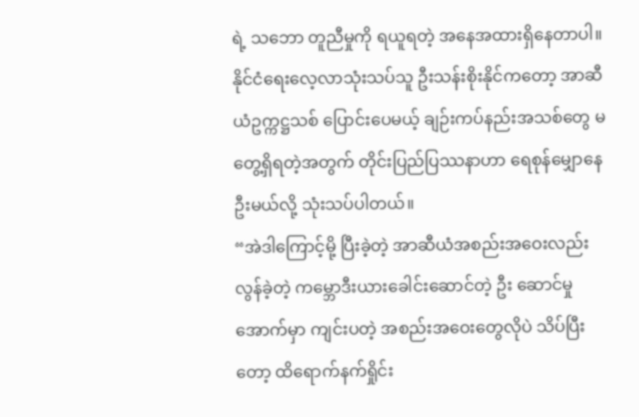ရဲ့ သဘော တူညီမှုကို ရယူရတဲ့ အနေအထားရှိနေတာပါ။
နိုင်ငံရေးလေ့လာသုံးသပ်သူ ဦးသန်းစိုးနိုင်ကတော့ အာဆီယံဥက္ကဋ္ဌသစ် ပြောင်းပေမယ့် ချဉ်းကပ်နည်းအသစ်တွေ မတွေ့ရှိရတဲ့အတွက် တိုင်းပြည်ပြဿနာဟာ ရေစုန်မျှောနေဦးမယ်လို့ သုံးသပ်ပါတယ်။
“အဲဒါကြောင့်မို့ ပြီးခဲ့တဲ့ အာဆီယံအစည်းအဝေးလည်း လွန်ခဲ့တဲ့ ကမ္ဘောဒီးယားခေါင်းဆောင်တဲ့ ဦး ဆောင်မှုအောက်မှာ ကျင်းပတဲ့ အစည်းအဝေးတွေလိုပဲ သိပ်ပြီးတော့ ထိရောက်နက်ရှိုင်း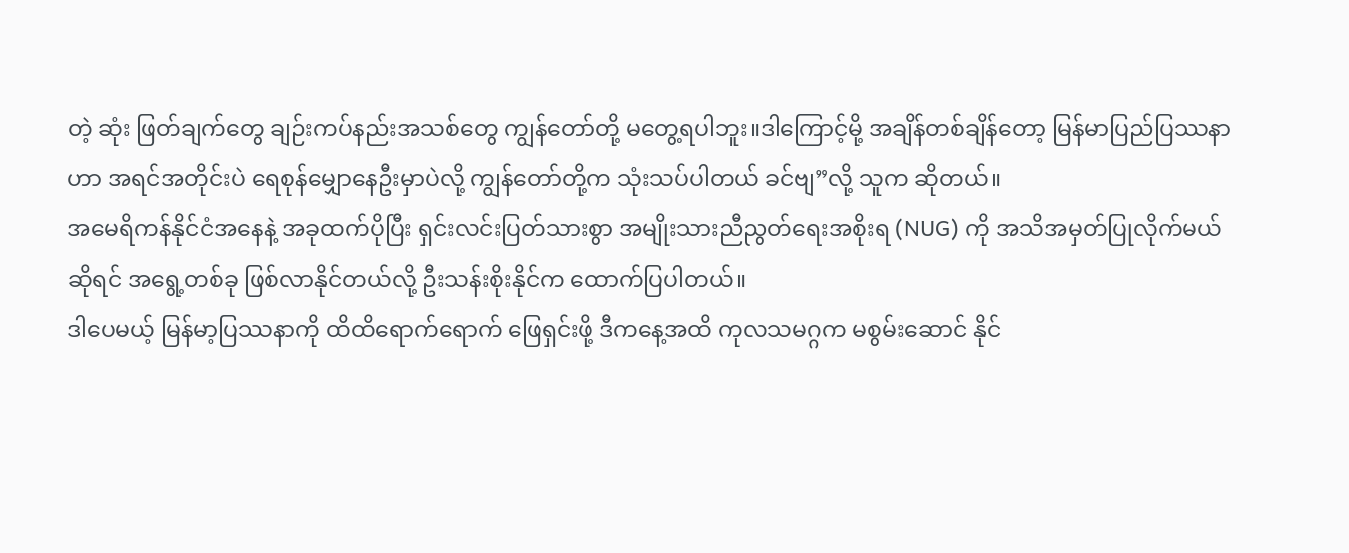တဲ့ ဆုံး ဖြတ်ချက်တွေ ချဉ်းကပ်နည်းအသစ်တွေ ကျွန်တော်တို့ မတွေ့ရပါဘူး။ဒါကြောင့်မို့ အချိန်တစ်ချိန်တော့ မြန်မာပြည်ပြဿနာဟာ အရင်အတိုင်းပဲ ရေစုန်မျှောနေဦးမှာပဲလို့ ကျွန်တော်တို့က သုံးသပ်ပါတယ် ခင်ဗျ”လို့ သူက ဆိုတယ်။
အမေရိကန်နိုင်ငံအနေနဲ့ အခုထက်ပိုပြီး ရှင်းလင်းပြတ်သားစွာ အမျိုးသားညီညွတ်ရေးအစိုးရ (NUG) ကို အသိအမှတ်ပြုလိုက်မယ်ဆိုရင် အရွေ့တစ်ခု ဖြစ်လာနိုင်တယ်လို့ ဦးသန်းစိုးနိုင်က ထောက်ပြပါတယ်။
ဒါပေမယ့် မြန်မာ့ပြဿနာကို ထိထိရောက်ရောက် ဖြေရှင်းဖို့ ဒီကနေ့အထိ ကုလသမဂ္ဂက မစွမ်းဆောင် နိုင်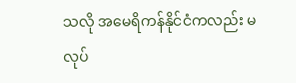သလို အမေရိကန်နိုင်ငံကလည်း မလုပ်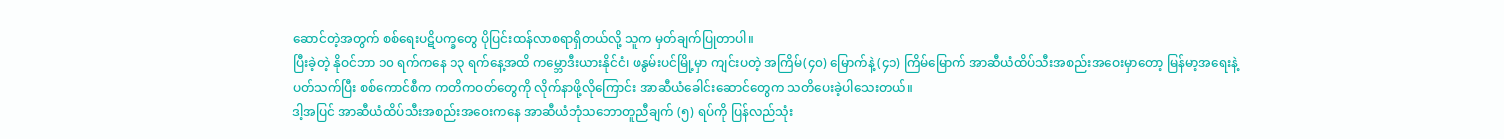ဆောင်တဲ့အတွက် စစ်ရေးပဋိပက္ခတွေ ပိုပြင်းထန်လာစရာရှိတယ်လို့ သူက မှတ်ချက်ပြုတာပါ။
ပြီးခဲ့တဲ့ နိုဝင်ဘာ ၁၀ ရက်ကနေ ၁၃ ရက်နေ့အထိ ကမ္ဘောဒီးယားနိုင်ငံ၊ ဖနွမ်းပင်မြို့မှာ ကျင်းပတဲ့ အကြိမ်(၄၀) မြောက်နဲ့ (၄၁) ကြိမ်မြောက် အာဆီယံထိပ်သီးအစည်းအဝေးမှာတော့ မြန်မာ့အရေးနဲ့ပတ်သက်ပြီး စစ်ကောင်စီက ကတိကဝတ်တွေကို လိုက်နာဖို့လိုကြောင်း အာဆီယံခေါင်းဆောင်တွေက သတိပေးခဲ့ပါသေးတယ်။
ဒါ့အပြင် အာဆီယံထိပ်သီးအစည်းအဝေးကနေ အာဆီယံဘုံသဘောတူညီချက် (၅) ရပ်ကို ပြန်လည်သုံး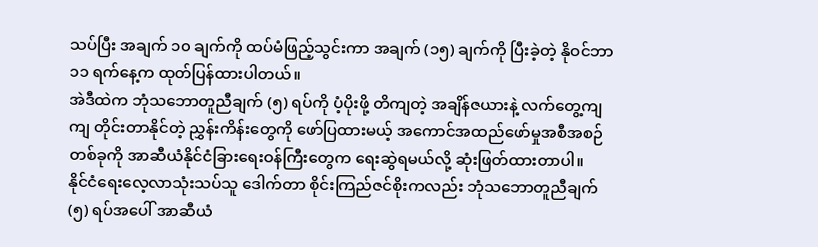သပ်ပြီး အချက် ၁၀ ချက်ကို ထပ်မံဖြည့်သွင်းကာ အချက် (၁၅) ချက်ကို ပြီးခဲ့တဲ့ နိုဝင်ဘာ ၁၁ ရက်နေ့က ထုတ်ပြန်ထားပါတယ်။
အဲဒီထဲက ဘုံသဘောတူညီချက် (၅) ရပ်ကို ပံ့ပိုးဖို့ တိကျတဲ့ အချိန်ဇယားနဲ့ လက်တွေ့ကျကျ တိုင်းတာနိုင်တဲ့ ညွှန်းကိန်းတွေကို ဖော်ပြထားမယ့် အကောင်အထည်ဖော်မှုအစီအစဉ်တစ်ခုကို အာဆီယံနိုင်ငံခြားရေးဝန်ကြီးတွေက ရေးဆွဲရမယ်လို့ ဆုံးဖြတ်ထားတာပါ။
နိုင်ငံရေးလေ့လာသုံးသပ်သူ ဒေါက်တာ စိုင်းကြည်ဇင်စိုးကလည်း ဘုံသဘောတူညီချက် (၅) ရပ်အပေါ် အာဆီယံ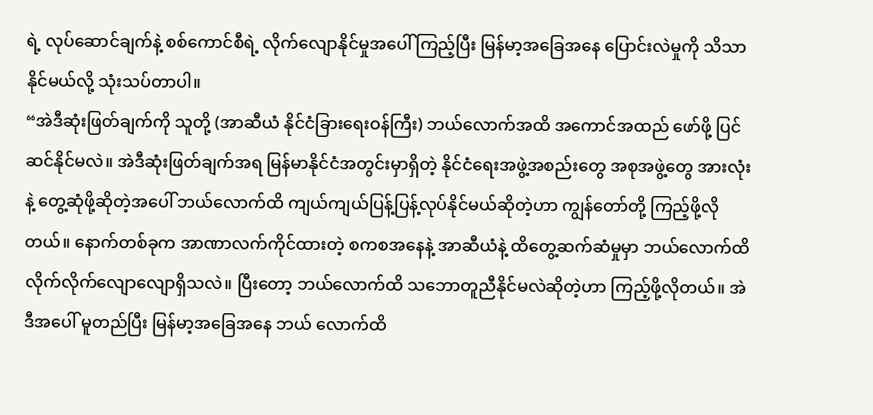ရဲ့ လုပ်ဆောင်ချက်နဲ့ စစ်ကောင်စီရဲ့ လိုက်လျောနိုင်မှုအပေါ် ကြည့်ပြီး မြန်မာ့အခြေအနေ ပြောင်းလဲမှုကို သိသာနိုင်မယ်လို့ သုံးသပ်တာပါ။
“အဲဒီဆုံးဖြတ်ချက်ကို သူတို့ (အာဆီယံ နိုင်ငံခြားရေးဝန်ကြီး) ဘယ်လောက်အထိ အကောင်အထည် ဖော်ဖို့ ပြင်ဆင်နိုင်မလဲ။ အဲဒီဆုံးဖြတ်ချက်အရ မြန်မာနိုင်ငံအတွင်းမှာရှိတဲ့ နိုင်ငံရေးအဖွဲ့အစည်းတွေ အစုအဖွဲ့တွေ အားလုံးနဲ့ တွေ့ဆုံဖို့ဆိုတဲ့အပေါ် ဘယ်လောက်ထိ ကျယ်ကျယ်ပြန့်ပြန့်လုပ်နိုင်မယ်ဆိုတဲ့ဟာ ကျွန်တော်တို့ ကြည့်ဖို့လိုတယ်။ နောက်တစ်ခုက အာဏာလက်ကိုင်ထားတဲ့ စကစအနေနဲ့ အာဆီယံနဲ့ ထိတွေ့ဆက်ဆံမှုမှာ ဘယ်လောက်ထိ လိုက်လိုက်လျောလျောရှိသလဲ။ ပြီးတော့ ဘယ်လောက်ထိ သဘောတူညီနိုင်မလဲဆိုတဲ့ဟာ ကြည့်ဖို့လိုတယ်။ အဲဒီအပေါ် မူတည်ပြီး မြန်မာ့အခြေအနေ ဘယ် လောက်ထိ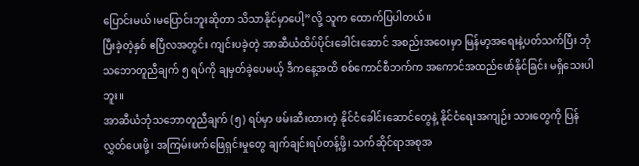ပြောင်းမယ်၊မပြောင်းဘူးဆိုတာ သိသာနိုင်မှာပေါ့”လို့ သူက ထောက်ပြပါတယ်။
ပြီးခဲ့တဲ့နှစ် ဧပြီလအတွင်း ကျင်းပခဲ့တဲ့ အာဆီယံထိပ်ပိုင်းခေါင်းဆောင် အစည်းအဝေးမှာ မြန်မာ့အရေးနဲ့ပတ်သက်ပြီး ဘုံသဘောတူညီချက် ၅ ရပ်ကို ချမှတ်ခဲ့ပေမယ့် ဒီကနေ့အထိ စစ်ကောင်စီဘက်က အကောင်အထည်ဖော်နိုင်ခြင်း မရှိသေးပါဘူး။
အာဆီယံဘုံသဘောတူညီချက် (၅) ရပ်မှာ ဖမ်းဆီးထားတဲ့ နိုင်ငံခေါင်းဆောင်တွေနဲ့ နိုင်ငံရေးအကျဉ်း သားတွေကို ပြန်လွှတ်ပေးဖို့၊ အကြမ်းဖက်ဖြေရှင်းမှုတွေ ချက်ချင်းရပ်တန့်ဖို့၊ သက်ဆိုင်ရာအစုအ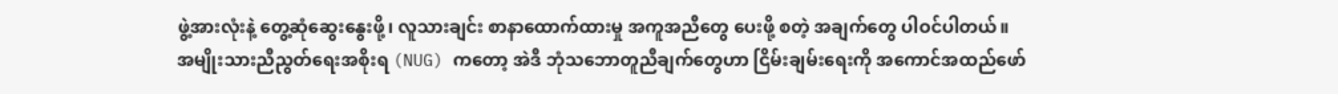ဖွဲ့အားလုံးနဲ့ တွေ့ဆုံဆွေးနွေးဖို့၊ လူသားချင်း စာနာထောက်ထားမှု အကူအညီတွေ ပေးဖို့ စတဲ့ အချက်တွေ ပါဝင်ပါတယ်။
အမျိုးသားညီညွတ်ရေးအစိုးရ (NUG) ကတော့ အဲဒီ ဘုံသဘောတူညီချက်တွေဟာ ငြိမ်းချမ်းရေးကို အကောင်အထည်ဖော်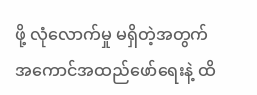ဖို့ လုံလောက်မှု မရှိတဲ့အတွက် အကောင်အထည်ဖော်ရေးနဲ့ ထိ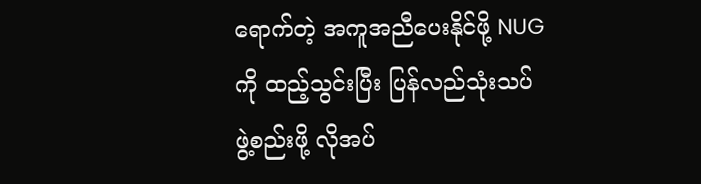ရောက်တဲ့ အကူအညီပေးနိုင်ဖို့ NUG ကို ထည့်သွင်းပြီး ပြန်လည်သုံးသပ် ဖွဲ့စည်းဖို့ လိုအပ်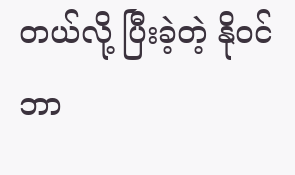တယ်လို့ ပြီးခဲ့တဲ့ နိုဝင်ဘာ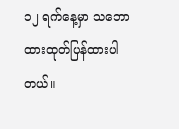၁၂ ရက်နေ့မှာ သဘောထားထုတ်ပြန်ထားပါတယ်။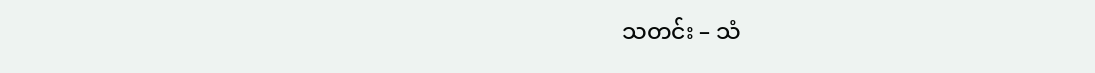သတင်း – သံ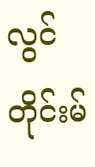လွင်တိုင်းမ်